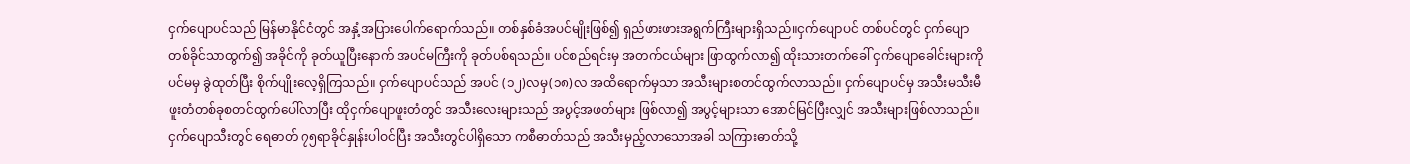ငှက်ပျောပင်သည် မြန်မာနိုင်ငံတွင် အနှံ့အပြားပေါက်ရောက်သည်။ တစ်နှစ်ခံအပင်မျိုးဖြစ်၍ ရှည်ဖားဖားအရွက်ကြီးများရှိသည်။ငှက်ပျောပင် တစ်ပင်တွင် ငှက်ပျောတစ်ခိုင်သာထွက်၍ အခိုင်ကို ခုတ်ယူပြီးနောက် အပင်မကြီးကို ခုတ်ပစ်ရသည်။ ပင်စည်ရင်းမှ အတက်ငယ်များ ဖြာထွက်လာ၍ ထိုးသားတက်ခေါ် ငှက်ပျောခေါင်းများကိုပင်မမှ ခွဲထုတ်ပြီး စိုက်ပျိုးလေ့ရှိကြသည်။ ငှက်ပျောပင်သည် အပင် (၁၂)လမှ(၁၈)လ အထိရောက်မှသာ အသီးများစတင်ထွက်လာသည်။ ငှက်ပျောပင်မှ အသီးမသီးမီ ဖူးတံတစ်ခုစတင်ထွက်ပေါ်လာပြီး ထိုငှက်ပျောဖူးတံတွင် အသီးလေးများသည် အပွင့်အဖတ်များ ဖြစ်လာ၍ အပွင့်များသာ အောင်မြင်ပြီးလျှင် အသီးများဖြစ်လာသည်။
ငှက်ပျောသီးတွင် ရေဓာတ် ၇၅ရာခိုင်နှုန်းပါဝင်ပြီး အသီးတွင်ပါရှိသော ကစီဓာတ်သည် အသီးမှည့်လာသောအခါ သကြားဓာတ်သို့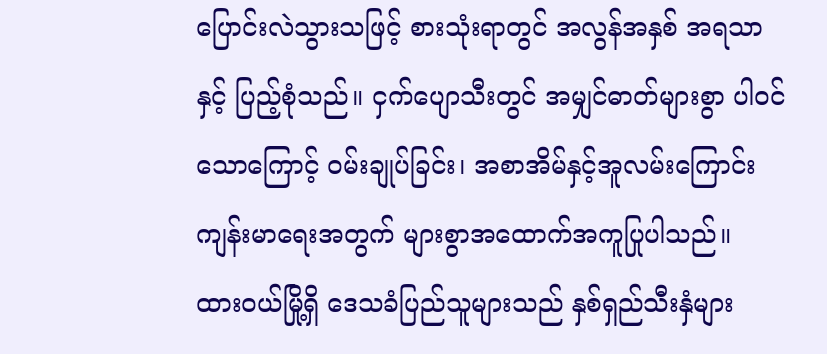ပြောင်းလဲသွားသဖြင့် စားသုံးရာတွင် အလွန်အနှစ် အရသာ နှင့် ပြည့်စုံသည်။ ငှက်ပျောသီးတွင် အမျှင်ဓာတ်များစွာ ပါဝင်သောကြောင့် ဝမ်းချုပ်ခြင်း၊ အစာအိမ်နှင့်အူလမ်းကြောင်း ကျန်းမာရေးအတွက် များစွာအထောက်အကူပြုပါသည်။
ထားဝယ်မြို့ရှိ ဒေသခံပြည်သူများသည် နှစ်ရှည်သီးနှံများ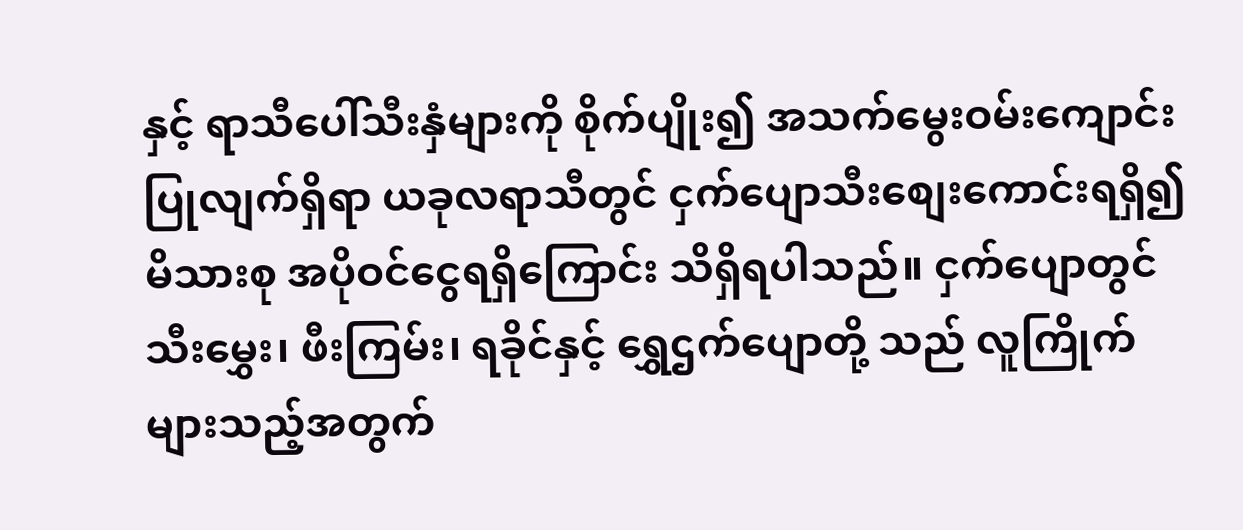နှင့် ရာသီပေါ်သီးနှံများကို စိုက်ပျိုး၍ အသက်မွေးဝမ်းကျောင်းပြုလျက်ရှိရာ ယခုလရာသီတွင် ငှက်ပျောသီးစျေးကောင်းရရှိ၍ မိသားစု အပိုဝင်ငွေရရှိကြောင်း သိရှိရပါသည်။ ငှက်ပျောတွင် သီးမွှေး၊ ဖီးကြမ်း၊ ရခိုင်နှင့် ရွှေဌက်ပျောတို့ သည် လူကြိုက်များသည့်အတွက်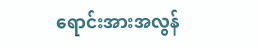ရောင်းအားအလွန်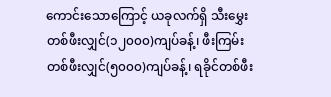ကောင်းသောကြောင့် ယခုလက်ရှိ သီးမွှေးတစ်ဖီးလျှင်(၁၂၀၀၀)ကျပ်ခန့်၊ ဖီးကြမ်းတစ်ဖီးလျှင်(၅၀၀၀)ကျပ်ခန့်၊ ရခိုင်တစ်ဖီး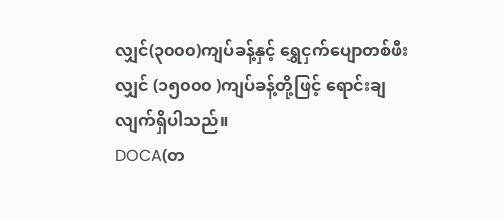လျှင်(၃၀၀၀)ကျပ်ခန့်နှင့် ရွှေငှက်ပျောတစ်ဖီးလျှင် (၁၅၀၀၀ )ကျပ်ခန့်တို့ဖြင့် ရောင်းချလျက်ရှိပါသည်။
DOCA(တ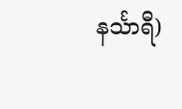နင်္သာရီ)